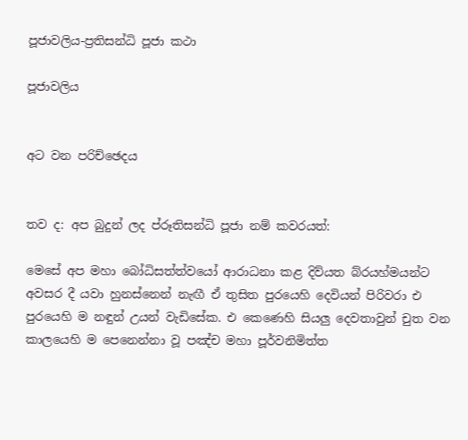පූජාවලිය-ප්‍රතිසන්ධි පූජා කථා

පූජාවලිය


අට වන පරිච්ඡෙදය


තව ද: අප බුදුන් ලද ප්රූතිසන්ධි පූජා නම් කවරයත්:

මෙසේ අප මහා බෝධිසත්ත්වයෝ ආරාධනා කළ දිව්යත බ්රයහ්මයන්ට අවසර දී යවා හුනස්නෙන් නැඟී ඒ තුසිත පුරයෙහි දෙවියන් පිරිවරා එ පුරයෙහි ම නඳුන් උයන් වැඩිසේක. එ කෙණෙහි සියලු දෙවතාවුන් චුත වන කාලයෙහි ම පෙනෙන්නා වූ පඤ්ච මහා පූර්වනිමිත්ත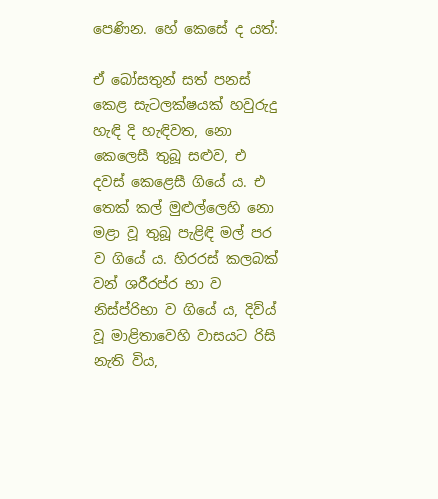පෙණින. හේ කෙසේ ද යත්:

ඒ බෝසතුන් සත් පනස් කෙළ සැටලක්ෂයක් හවුරුදු හැඳි දි හැඳිවත, නො කෙලෙසී තුබූ සළුව, එ දවස් කෙළෙසී ගියේ ය. එ තෙක් කල් මුළුල්ලෙහි නො මළා වූ තුබූ පැළිඳි මල් පර ව ගියේ ය. හිරරස් කලබක් වන් ශරීරප්ර භා ව නිස්ප්රිභා ව ගියේ ය, දිව්ය් වූ මාළිතාවෙහි වාසයට රිසි නැති විය,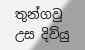තුන්ගවු උස දිව්යු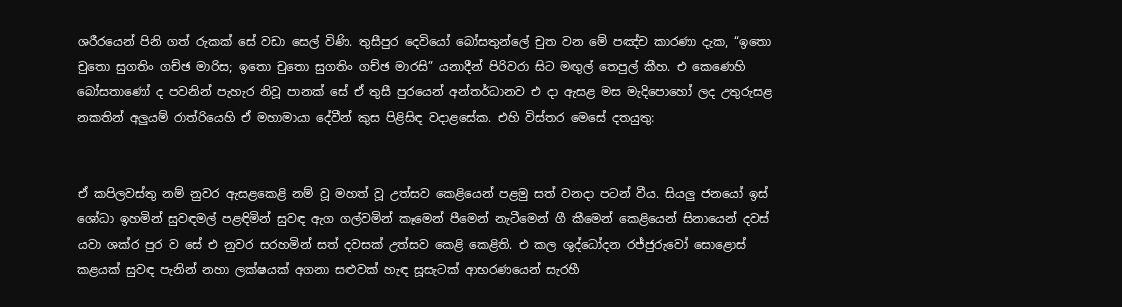ශරීරයෙන් පිනි ගත් රුකක් සේ වඩා සෙල් විණි. තුසීපුර දෙවියෝ බෝසතුන්ලේ චුත වන මේ පඤ්ච කාරණා දැක, “ඉතො චුතො සුගතිං ගච්ඡ මාරිස; ඉතො චුතො සුගතිං ගච්ඡ මාරසි” යනාදීන් පිරිවරා සිට මඟුල් තෙපුල් කීහ. එ කෙණෙහි බෝසතාණෝ ද පවනින් පැහැර නිවූ පානක් සේ ඒ තුසී පුරයෙන් අන්තර්ධානව එ දා ඇසළ මස මැදිපොහෝ ලද උතුරුසළ නකතින් අලුයම් රාත්රියෙහි ඒ මහාමායා දේවීන් කුස පිළිසිඳ වදාළසේක. එහි විස්තර මෙසේ දතයුතු:


ඒ කපිලවස්තු නම් නුවර ඇසළකෙළි නම් වූ මහත් වූ උත්සව කෙළියෙන් පළමු සත් වනදා පටන් වීය. සියලු ජනයෝ ඉස්‍ ශෝධා ඉහමින් සුවඳමල් පළඳිමින් සුවඳ ඇග ගල්වමින් කෑමෙන් පීමෙන් නැටීමෙන් ගී කීමෙන් කෙළියෙන් සිනායෙන් දවස් යවා ශක්ර පුර‍ ව සේ එ නුවර සරහමින් සත් දවසක් උත්සව කෙළි කෙළිති. එ කල ශුද්ධෝදන රජ්ජුරුවෝ සෙ‍ාළොස් කළයක් සුවඳ පැනින් නහා ලක්ෂයක් අගනා සළුවක් හැඳ සූසැටක් ආභරණයෙන් සැරහී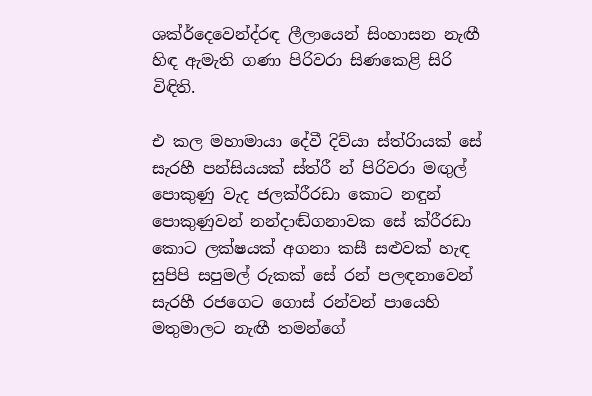ශක්ර්දෙවෙන්ද්රඳ ලීලායෙන් සිංහාසන නැඟී හිඳ ඇමැති ගණා පිරිවරා සිණකෙළි සිරි විඳිති.

එ කල මහාමායා දේවී දිව්යා ස්ත්රිායක් සේ සැරහී පන්සියයක් ස්ත්රී න් පිරිවරා මඟුල් පොකුණු වැද ජලක්රීරඩා කොට නඳුන් පොකුණුවන් නන්දාඬ්ගනාවක සේ ක්රීරඩා කොට ලක්ෂයක් අගනා කසී සළුවක් හැඳ සුපිපි සපුමල් රුකක් සේ රන් පලඳනාවෙන් සැරහී රජගෙට ගොස් රන්වන් පායෙහි මතුමාලට නැඟී තමන්ගේ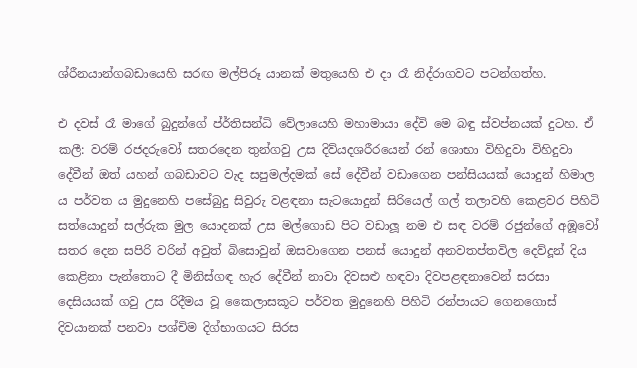ශ්රීනයාන්ගබඩායෙහි සරඟ මල්පිරූ යානක් මතුයෙහි එ දා රෑ නිද්රාගවට පටන්ගත්හ.

එ දවස් රෑ මා‍ගේ බුදුන්ගේ ප්ර්තිසන්ධි වේලායෙහි මහාමායා දේවි මෙ බඳු ස්වප්නයක් දුටහ. ඒ කලී: වරම් රජදරුවෝ සතරදෙන තුන්ගවු උස දිව්යදශරීරයෙන් රන් ශොභා විහිදුවා විහිදුවා දේවීන් ඔත් යහන් ගබඩාවට වැද සපුමල්දමක් සේ දේවීන් වඩාගෙන පන්සියයක් යොදුන් හිමාල ය පර්වත ය මුදුනෙහි පසේබුදු සිවුරු වළඳනා සැටයොදුන් සිරියෙල් ගල් තලාවහි කෙළවර පිහිටි සත්යොදුන් සල්රුක මුල යොදනක් උස මල්ගොඩ පිට වඩාලූ නම එ සඳ වරම් රජුන්ගේ අඹූවෝ සතර දෙන සපිරි වරින් අවුත් බිසොවුන් ඔසවාගෙන පනස් යොදුන් අනවතප්තවිල දෙව්දූන් දිය කෙළිනා පැන්තොට දී මිනිස්ගඳ හැර දේවීන් නාවා දිවසළු හඳවා දිවපළඳනාවෙන් සරසා දෙසියයක් ගවු උස රිදීමය වූ කෛලාසකූට පර්වත මුදුනෙහි පිහිටි රන්පායට ගෙනගොස් දිවයානක් පනවා පශ්චිම දිග්භාගයට සිරස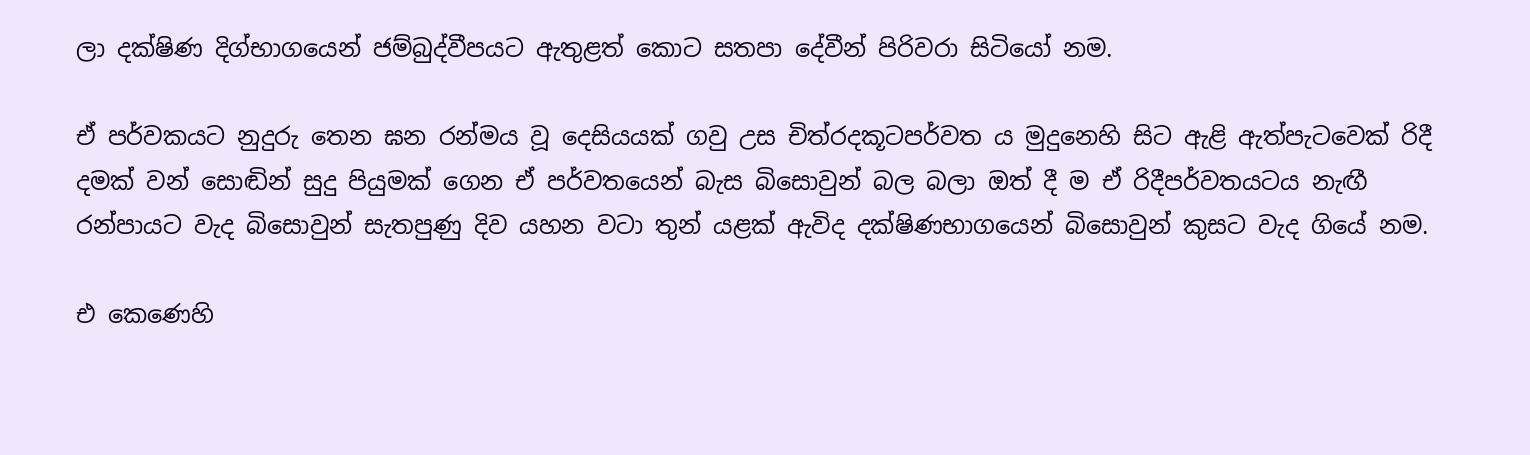ලා දක්ෂිණ දිග්භාගයෙන් ජම්බුද්වීපයට ඇතුළත් කොට සතපා දේවීන් පිරිවරා සිටියෝ නම.

ඒ පර්වකයට නුදුරු තෙන ඝන රන්මය වූ දෙසියයක් ගවු උස චිත්රදකූටපර්වත ය මුදුනෙහි සිට ඇළි ඇත්පැටවෙක් රිදී දමක් වන් සොඬින් සුදු පියුමක් ගෙන ඒ පර්වතයෙන් බැස බිසොවුන් බල බලා ඔත් දී ම ඒ රිදීපර්වතයටය නැඟී රන්පායට වැද බිසොවුන් සැතපුණු දිව යහන වටා තුන් යළක් ඇවිද දක්ෂිණභාගයෙන් බිසොවුන් කුසට වැද ගියේ නම.

එ කෙණෙහි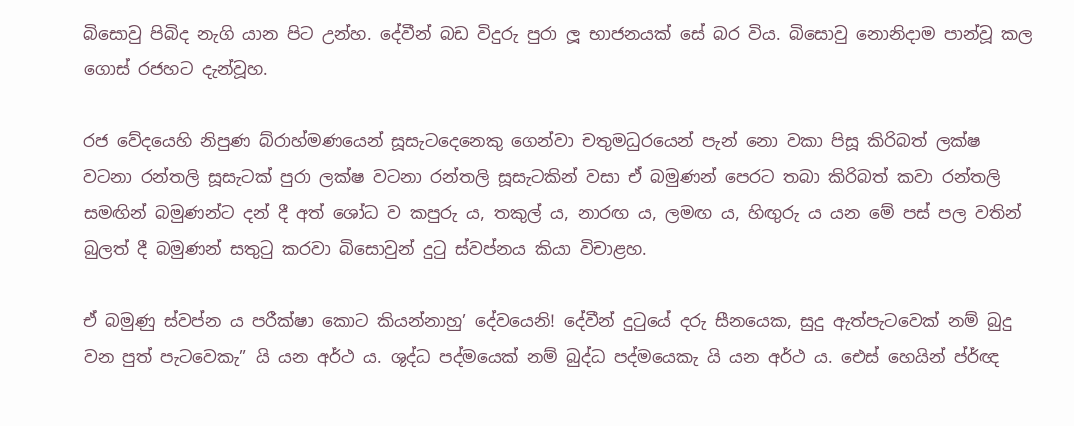බිසොවු පිබිද නැගි යාන පිට උන්හ. දේවීන් බඩ විදුරු පුරා ලූ භාජනයක් සේ බර විය. බිසොවු නොනිදාම පාන්වූ කල ගොස් රජහට දැන්වූහ.

රජ වේදයෙහි නිපුණ බ්රාහ්මණයෙන් සූසැටදෙනෙකු ගෙන්වා චතුමධුරයෙන් පැන් නො වකා පිසූ කිරිබත් ලක්ෂ වටනා‍ රන්තලි සූසැටක් පුරා ලක්ෂ වටනා රන්තලි සූසැටකින් වසා ඒ බමුණන් පෙරට තබා කිරිබත් කවා රන්තලි සමඟින් බමුණන්ට දන් දී අත් ශෝධ ව කපුරු ය, තකුල් ය, නාරඟ ය, ලමඟ ය, හිඟුරු ය යන මේ පස් පල වතින් බුලත් දී බමුණන් සතුටු කරවා බිසොවුන් දුටු ස්වප්නය කියා විචාළහ.

ඒ බමුණු ස්වප්න ය පරීක්ෂා කොට කියන්නාහු’ දේවයෙනි! දේවීන් දුටුයේ දරු සීනයෙක, සුදු ඇත්පැටවෙක් නම් බුදු වන පුත් පැටවෙකැ” යි යන අර්ථ ය. ශුද්ධ පද්මයෙක් නම් බුද්ධ පද්මයෙකැ යි යන අර්ථ ය. එ‍ෙස් හෙයින් ප්ර්ඥ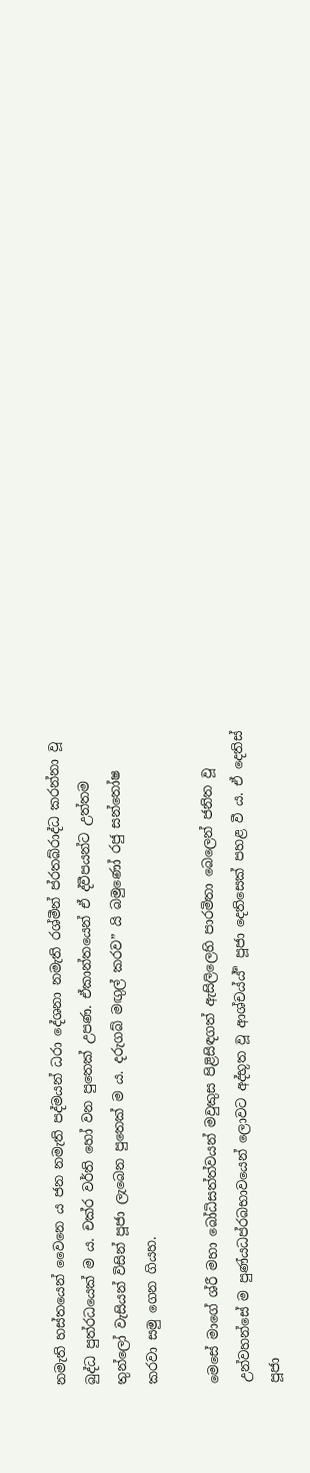නමැති හස්තයෙන් වෛනෙ ය ජන නමැති පද්මයන් ධරා දේශනා නමැති රශ්මීන් ප්රතබ්රාද්ධ කරන්නා වූ බුද්ධ පුත්රධයෙක් ම ය. චක්ර වර්ති හෝ වන පුතෙක් උපණ. ඒකාන්තයෙන් ඒ ද්වීපයන්ට උත්තම තුන්ලෝ වැසියන් විසින් පූජා ලැබෙන පුතෙක් ම ය. දරුගබ් මඟුල් කරව” යි බමුණෝ රජු සන්තෝෂ කරවා සමු ගෙන ගියහ.

මෙසේ මාගේ ශ්රී මහා බෝධිසත්ත්වයන් මවුකුස පිළිසිඳගත් ඇසිලිලෙහි පාරමිතා‍ බෙලෙන් ජනිත වූ උන්වහන්සේ ම පුණ්යධප්රබභාවයෙන් ලොවට අද්භූත වූ ආශ්චය්ය් ර්‍ පූජා දෙතිසෙක් පහළ වී ය. ඒ දෙතිස් පූජා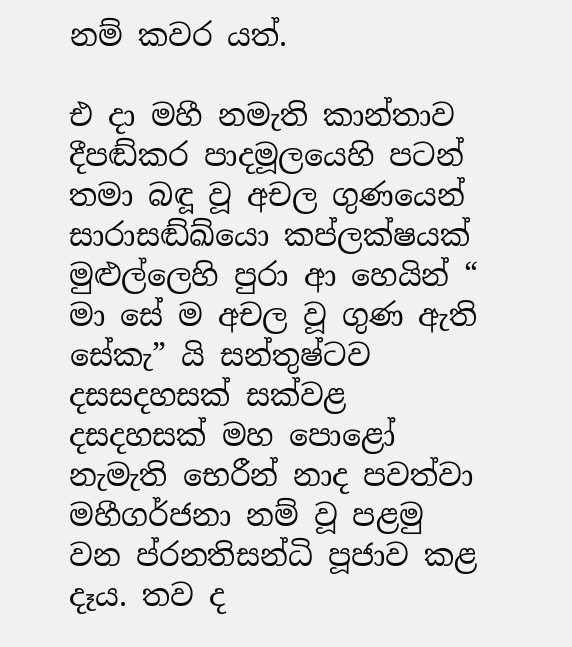නම් කවර යත්.

එ දා මහී නමැති කාන්තාව දීපඬ්කර පාදමූලයෙහි පටන් තමා බඳූ වූ අචල ගුණයෙන් සාරාසඬ්ඛ්යො කප්ලක්ෂයක් මුළුල්ලෙහි පුරා ආ හෙයින් “ මා සේ ම අචල වූ ගුණ ඇති සේකැ” යි සන්තුෂ්ටව දසසදහසක් සක්වළ දසදහසක් මහ පො‍ළෝ නැමැති භෙරීන් නාද පවත්වා මහීගර්ජනා නම් වූ පළමු වන ප්රනතිසන්ධි පූජාව කළ දෑය. තව ද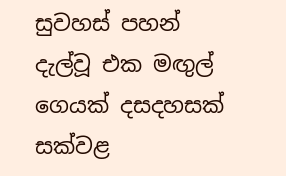සුවහස් පහන් දැල්වූ එක මඟුල් ගෙයක් දසදහසක් සක්වළ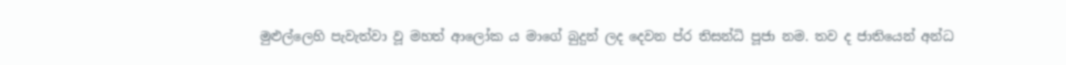මුළුල්ලෙහි පැවැත්වා වූ මහත් ආලෝක ය මාගේ බුදුන් ලද දෙවන ප්ර තිසන්ධි පූජා නම. තව ද ජාතියෙන් අන්ධ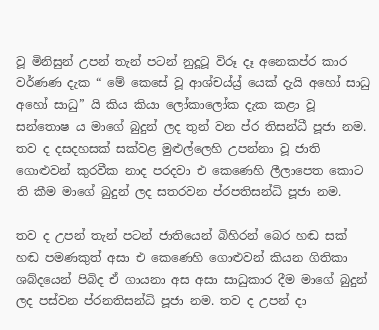වූ මිනිසුන් උපන් තැන් පටන් නුදූටූ විරූ දෑ අනෙකප්ර කාර වර්ණණ දැක “ මේ කෙසේ වූ ආශ්චය්ය්‍ර්‍ යෙක් දැයි අහෝ සාධු අහෝ සාධු” යි කිය කියා ලෝකාලෝක දැක කළා වූ සන්තොෂ ය ම‍ාගේ බුදුන් ලද තුන් වන ප්ර තිසන්ධී පූජා නම. තව ද දසදහසක් සක්වළ මුළුල්ලෙහි උපන්නා වූ ජාති ගොළුවන් කුරවීක නාද පරදවා එ කෙණෙහි ලීලාපෙත කොට ති කීම මාගේ බුදුන් ලද සතරවන ප්රපතිසන්ධි පූජා නම.

තව ද උපන් තැන් පටන් ජාතියෙන් බිහිරන් බෙර හඬ සක් හඬ පමණකුත් අසා එ කෙණෙහි ගොළුවන් කියන ගිතිකා ශබ්දයෙන් පිබිද ඒ ගායනා අස අසා සාධුකාර දීම මාගේ බුදුන් ලද පස්වන ප්රනතිසන්ධි පූජා නම. තව ද උපන් දා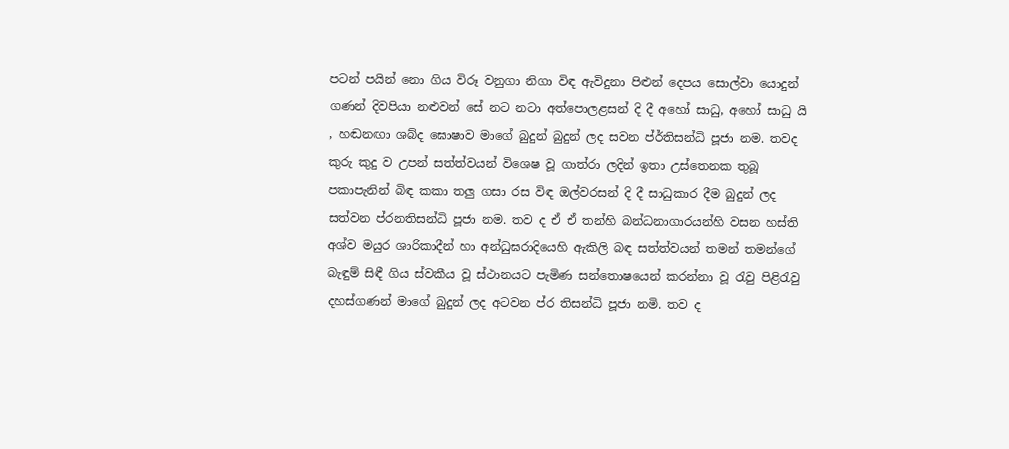පටන් පයින් නො ගිය විරූ වනුගා නිගා විඳ ඇවිදුනා පිළුන් දෙපය සොල්වා යොදුන් ගණන් දිවපියා නළුවන් සේ නට නටා අත්පොලළසන් දි දී අහෝ සාධු, අහෝ සාධු යි , හඬනඟා ශබ්ද ඝොෂාව මාගේ බුදුන් බුදුන් ලද සවන ප්ර්තිසන්ධි පූජා නම. තවද කුරු කුදු ව උපන් සත්ත්වයන් විශෙෂ වූ ගාත්රා ලදින් ඉතා උස්තෙනක තුබූ පකාපැනින් බිඳ කකා තලු ගසා රස විඳ ඔල්වරසන් දි දී සාධුකාර දීම බුදුන් ලද සත්වන ප්රනතිසන්ධි පූජා නම. තව ද ඒ ඒ තන්හි බන්ධනාගාරයන්හි වසන හස්ති අශ්ව මයුර ශාරිකාදීන් හා අන්ධුඝරා‍දියෙහි ඇකිලි බඳ සත්ත්වයන් තමන් තමන්ගේ බැඳුම් සිඳී ගිය ස්වකීය වූ ස්ථානයට පැමිණ සන්තොෂයෙන් කරන්නා වූ රැවු පිළිරැවු දහස්ගණන් මාගේ බුදුන් ලද අටවන ප්ර තිසන්ධි පූජා නමි. තව ද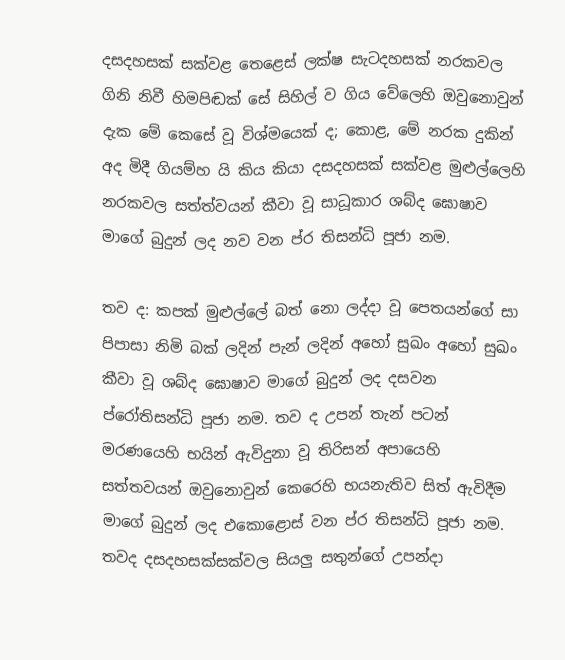දසදහසක් සක්වළ තෙළෙස් ලක්ෂ සැටදහසක් නරකවල ගිනි නිවී හිමපිඬක් සේ සිහිල් ව ගිය වේලෙහි ඔවුනොවුන් දැක මේ කෙසේ වූ විශ්මයෙක් ද; කොළ, මේ නරක දුකින් අද මිදී ගියම්හ යි කිය කියා දසදහසක් සක්වළ මුළුල්ලෙහි නරකවල සත්ත්වයන් කීවා වූ සාධූකාර ශබ්ද ඝොෂාව මාගේ බුදුන් ලද නව වන ප්ර තිසන්ධි පූජා නම.

තව ද: කපක් මුළුල්ලේ බත් නො ලද්දා වූ පෙතයන්ගේ සා පිපාසා නිමි බක් ලදින් පැන් ලදින් අහෝ සුඛං අහෝ සුඛං කීවා වූ ශබ්ද ඝොෂාව මාගේ බුදුන් ලද දසවන ප්රෝතිසන්ධි පූජා නම. තව ද උපන් තැන් පටන් මරණයෙහි භයින් ඇවිදුනා වූ තිරිසන් අප‍ායෙහි සත්තවයන් ඔවුනොවුන් කෙරෙහි භයනැතිව සිත් ඇවිදීම මාගේ බුදුන් ලද එකොළොස් වන ප්ර තිසන්ධි පූජා නම. තවද දසදහසක්සක්වල සියලු සතුන්ගේ උපන්දා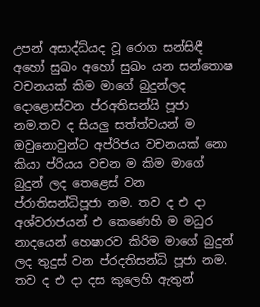උපන් අසාද්ධ්යද වූ රොග සන්සිඳී අහෝ සුඛං අහෝ සුඛං යන සන්තොෂ වචනයක් කිම මාගේ බුදුන්ලද දොළොස්වන ප්රඅතිසන්යි පූජා නම.තව ද සියලු සත්ත්වයන් ම ඔවුනොවුන්ට අප්රිජය වචනයක් නො කියා ප්රියය වචන ම කිම මාගේ බුදුන් ලද තෙළෙස් වන ප්රාතිසන්ධිපූජා නම. තව ද එ දා අශ්වරාජයන් එ කෙණෙහි ම මධුර නාදයෙන් හෙෂාරව කිරිම මාගේ බුදුන් ලද තුදුස් වන ප්රදතිසන්ධි පූජා නම. තව ද එ දා දස කුලෙහි ඇතුන්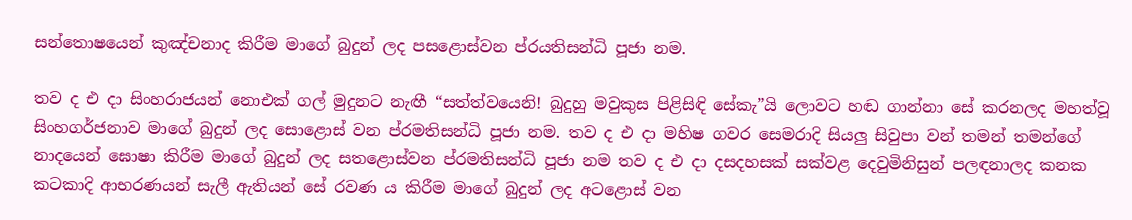සන්තොෂයෙන් කුඤ්චනාද කිරීම මාගේ බුදුන් ලද පසළොස්වන ප්රයතිසන්ධි පූජා නම.

තව ද එ දා සිංහරාජයන් නොඑක් ගල් මුදුනට නැඟී “සත්ත්වයෙනි! බුදුහු මවුකුස පිළිසිඳි සේකැ”යි ලොවට හඬ ගාන්නා සේ කරනලද මහත්වූ සිංහගර්ජනාව මාගේ බුදුන් ලද සොළොස් වන ප්රමතිසන්ධි පූජා නම. තව ද එ දා මහිෂ ගවර සෙමරාදි සියලු සිවුපා වන් තමන් තමන්ගේ නාදයෙන් ඝොෂා කිරීම මාගේ බුදුන් ලද සතළොස්වන ප්රමතිසන්ධි පූජා නම තව ද එ දා දසදහසක් සක්වළ දෙවුමිනිසුන් පලඳනාලද කනක කටකාදි ආභරණයන් සැලී ඇතියන් සේ රවණ ය කිරීම මාගේ බුදුන් ලද අටළොස් වන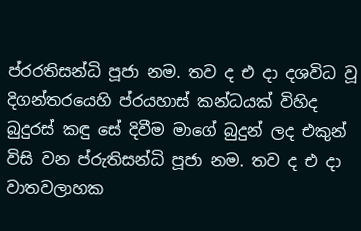ප්රරතිසන්ධි පූජා නම. තව ද එ දා දශවිධ වූ දිගන්තරයෙහි ප්රයහාස් කන්ධයක් විහිද බුදුරස් කඳු සේ දිවීම මාගේ බුදුන් ලද එකුන් විසි වන ප්රුතිසන්ධි පූජා නම. තව ද එ දා වාතවලාහක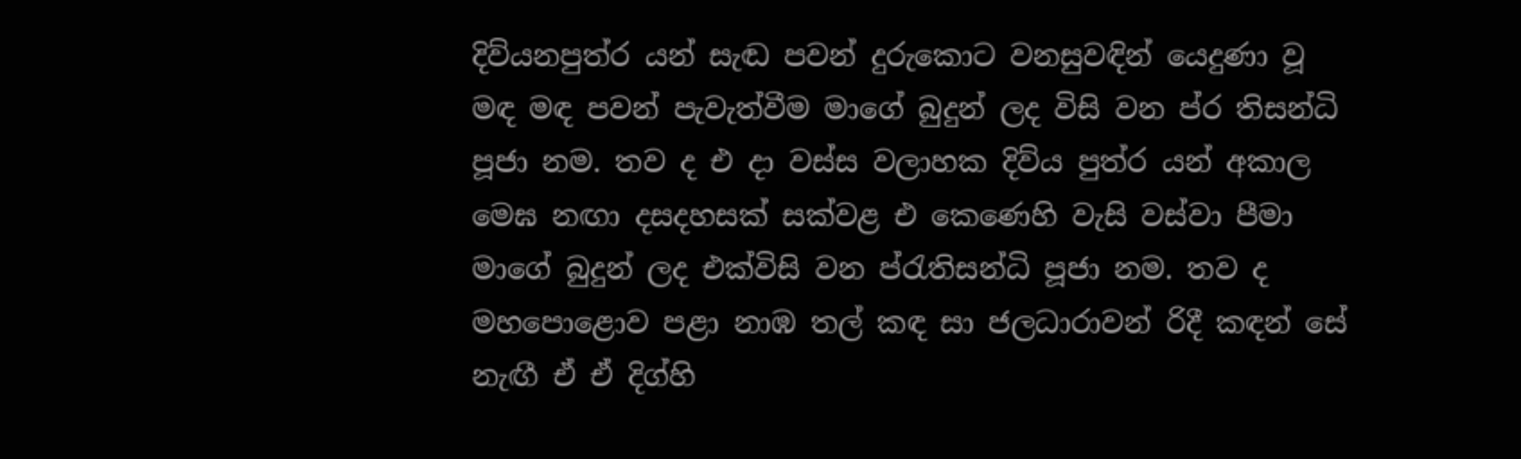දිව්යනපුත්ර යන් සැඬ පවන් දුරුකොට වනසුවඳින් යෙදුණා වූ මඳ මඳ පවන් පැවැත්වීම මාගේ බුදුන් ලද විසි වන ප්ර තිසන්ධි පූජා නම. තව ද එ දා වස්ස වලාහක දිව්ය පුත්ර යන් අකාල මෙඝ නඟා දසදහසක් සක්වළ එ කෙණෙහි වැසි වස්වා පීමා මාගේ බුදුන් ලද එක්විසි වන ප්රැතිසන්ධි පූජා නම. තව ද මහපොළොව පළා නාඹ තල් කඳ සා ජලධාරාවන් රිදී කඳන් සේ නැඟී ඒ ඒ දිග්හි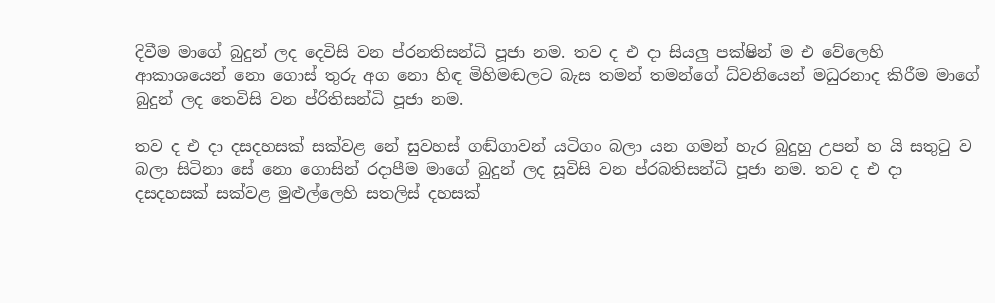දිවීම මාගේ බුදුන් ලද දෙවිසි වන ප්රනතිසන්ධි පූජා නම. තව ද එ දා සියලු පක්ෂින් ම එ වේලෙහි ආකාශයෙන් නො ගොස් තුරු අග නො හිඳ මිහිමඬලට බැස තමන් තමන්ගේ ධ්වනියෙන් මධුරනාද කිරීම ම‍ාගේ බුදුන් ලද තෙවිසි වන ප්රිතිසන්ධි පූජා නම.

තව ද එ දා දසදහසක් සක්වළ නේ සුවහස් ගඬ්ගාවන් යටිගං බලා යන ගමන් හැර බුදුහු උපන් හ යි සතුටු ව බලා සිටිනා සේ නො ගොසින් රදාපීම මාගේ බුදුන් ලද සූවිසි වන ප්රබතිසන්ධි පූජා නම. තව ද එ දා දසදහසක් සක්වළ මුළුල්ලෙහි සතලිස් දහසක්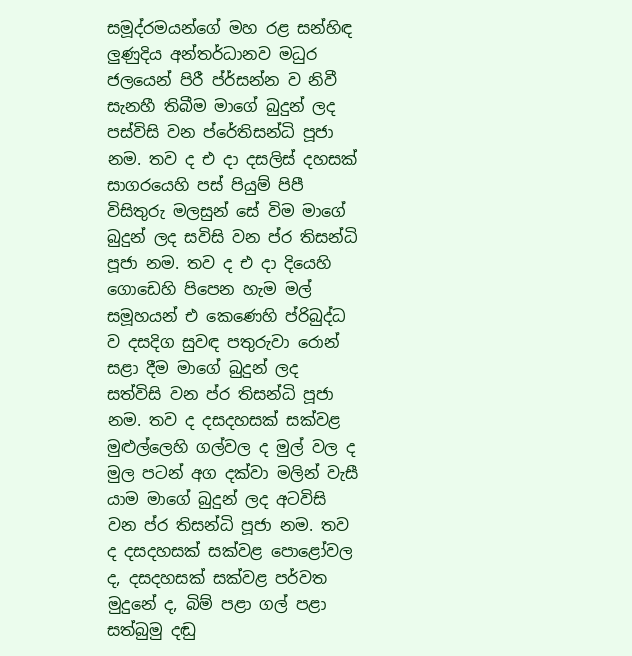සමූද්රමයන්ගේ මහ රළ සන්හිඳ ලුණුදිය අන්තර්ධානව මධුර ජලයෙන් පිරී ප්ර්සන්න ව නිවී සැනහී තිබීම මාගේ බුදුන් ලද පස්විසි වන ප්රේතිසන්ධි පූජා නම. තව ද එ දා දසලිස් දහසක් සාගරයෙහි පස් පියුම් පිපී විසිතුරු මලසුන් සේ විම මාගේ බුදුන් ලද සවිසි වන ප්ර තිසන්ධි පූජා නම. තව ද එ දා දියෙහි ගොඩෙහි පිපෙන හැම මල් සමූහයන් එ කෙණෙහි ප්රිබුද්ධ ව දසදිග සුවඳ පතුරුවා රොන් සළා දීම මාගේ බුදුන් ලද සත්විසි වන ප්ර තිසන්ධි පූජා නම. තව ද දසදහසක් සක්වළ මුළුල්ලෙහි ගල්වල ද මුල් වල ද මුල පටන් අග දක්වා මලින් වැසී යාම මාගේ බුදුන් ලද අටවිසි වන ප්ර තිසන්ධි පූජා නම. තව ද දසදහසක් සක්වළ පොළෝවල ද, දසදහසක් සක්වළ පර්වත මුදුනේ ද, බිම් පළා ගල් පළා සත්බුමු දඬු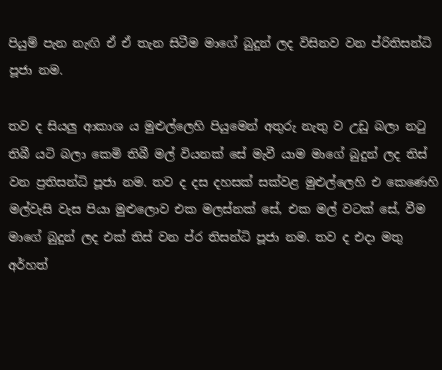පියුම් පැන නැඟි ඒ ඒ තැන සිටීම මාගේ බුදුන් ලද විසිනව වන ප්රිතිසන්ධි පූජා නම.

තව ද සියලු ආකාශ ය මුළුල්ලෙහි පියුමෙන් අතුරු නැතු ව උඩු බලා නටු තිබී යටි බලා කෙමි තිබී මල් වියනක් සේ මැවී යාම මාගේ බුදුන් ලද තිස් වන ප්‍රතිසන්ධි පූජා නම. තව ද දස දහසක් සක්වළ මුළුල්ලෙහි එ කෙණෙහි මල්වැසි වැස පියා මුළුලොව එක මලස්නක් සේ, එක මල් වටක් සේ, වීම මාගේ බුදුන් ලද එක් තිස් වන ප්ර තිසන්ධි පූජා නම. තව ද එදා මතු අර්හත්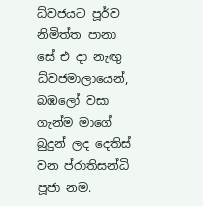ධ්වජයට පූර්ව නිමිත්ත පානා සේ එ දා නැඟු ධ්වජමාලායෙන්, බඹලෝ වසා ගැන්ම මාගේ බුදුන් ලද දෙතිස් වන ප්රාතිසන්ධි පූජා නම.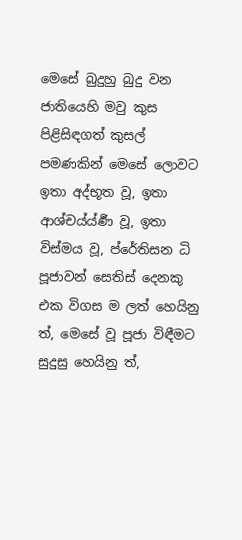මෙසේ බුදුහු බුදු වන ජාතියෙහි මවු කුස පිළිසිඳගත් කුසල් පමණකින් මෙසේ ලොවට ඉතා අද්භූත වූ, ඉතා ආශ්චය්ය්ණර්‍ වූ, ඉතා විස්මය වූ, ප්රේතිසන ධි පූජාවන් සෙතිස් දෙනකු එක විගස ම ලත් හෙයිනු ත්, මෙසේ වූ පූජා විඳීමට සුදුසු හෙයිනු ත්,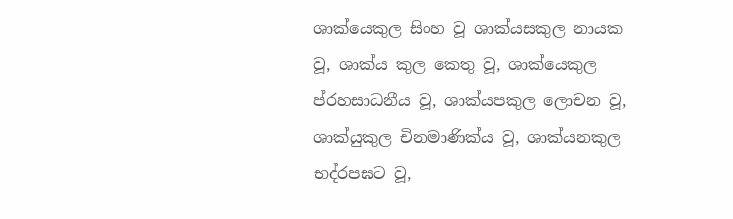ශාක්යෙකුල සිංහ වූ ශාක්යසකුල නායක වූ, ශාක්ය කුල කෙතු වූ, ශාක්යෙකුල ප්රහසාධනීය වූ, ශාක්යපකුල ලොචන වූ, ශාක්යුකුල චිනමාණික්ය වූ, ශාක්යනකුල භද්රපඝට වූ,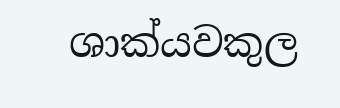ශාක්යවකුල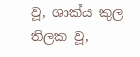වූ, ශාක්ය කුල තිලක වූ,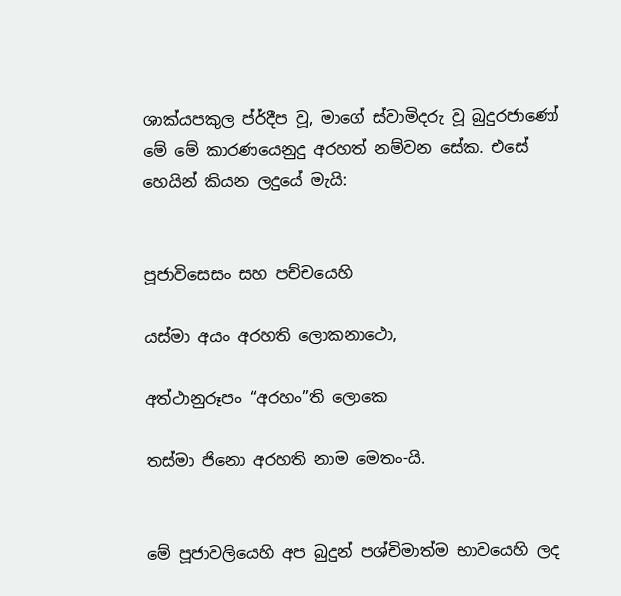ශාක්යපකුල ප්ර්දීප වූ, මාගේ ස්වාමිදරු වූ බුදුරජාණෝ මේ මේ කාරණයෙනුදු අරහත් නම්වන සේක. එසේ හෙයින් කියන ලදුයේ මැයි:


පූජාවිසෙසං සහ පච්චයෙහි

යස්මා අයං අරහති ලොකනාථො,

අත්ථානුරූපං “අරහං”ති ලොකෙ

තස්මා ජිනො අරහති නාම මෙතං-යි.


මේ පූජාවලියෙහි අප බුදුන් පශ්චිමාත්ම භාවයෙහි ලද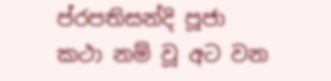ප්රපතිසන්දි පූජා කථා නම් වූ අට වන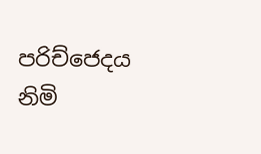පරිච්ජෙදය නිමි